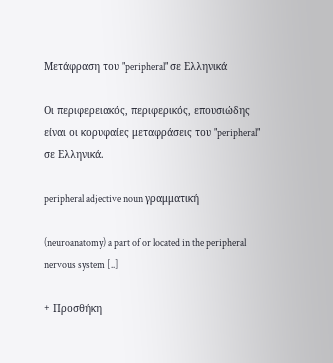Μετάφραση του "peripheral" σε Ελληνικά

Οι περιφερειακός, περιφερικός, επουσιώδης είναι οι κορυφαίες μεταφράσεις του "peripheral" σε Ελληνικά.

peripheral adjective noun γραμματική

(neuroanatomy) a part of or located in the peripheral nervous system [..]

+ Προσθήκη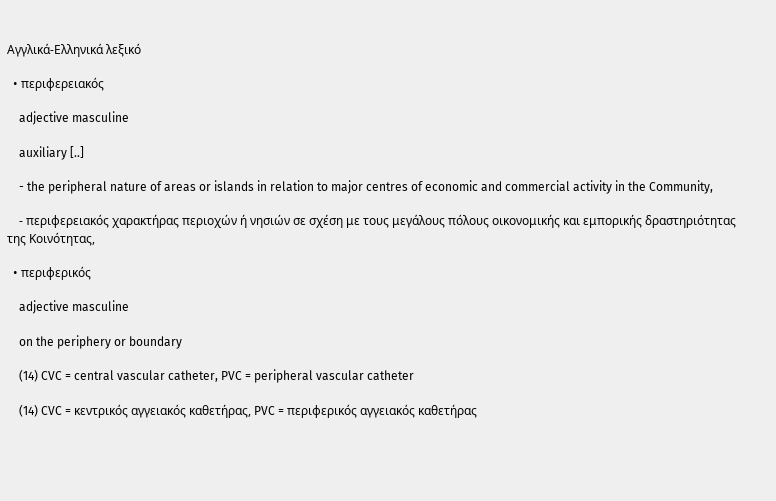Αγγλικά-Ελληνικά λεξικό

  • περιφερειακός

    adjective masculine

    auxiliary [..]

    - the peripheral nature of areas or islands in relation to major centres of economic and commercial activity in the Community,

    - περιφερειακός χαρακτήρας περιοχών ή νησιών σε σχέση με τους μεγάλους πόλους οικονομικής και εμπορικής δραστηριότητας της Κοινότητας,

  • περιφερικός

    adjective masculine

    on the periphery or boundary

    (14) CVC = central vascular catheter, PVC = peripheral vascular catheter

    (14) CVC = κεντρικός αγγειακός καθετήρας, PVC = περιφερικός αγγειακός καθετήρας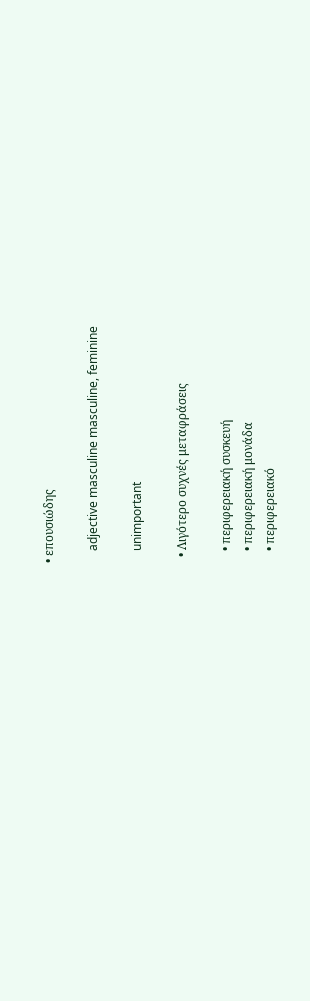• επουσιώδης

    adjective masculine masculine, feminine

    unimportant

  • Λιγότερο συχνές μεταφράσεις

    • περιφερειακή συσκευή
    • περιφερειακή μονάδα
    • περιφερειακό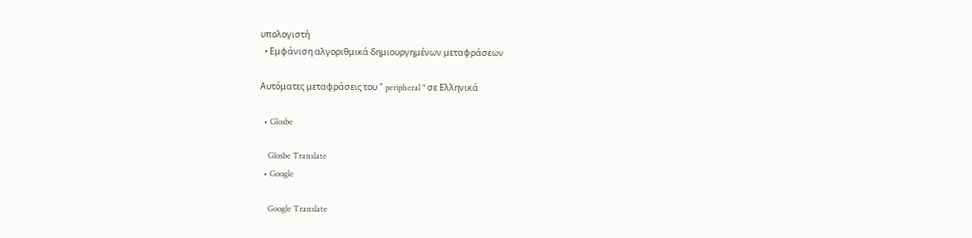υπολογιστή
  • Εμφάνιση αλγοριθμικά δημιουργημένων μεταφράσεων

Αυτόματες μεταφράσεις του " peripheral " σε Ελληνικά

  • Glosbe

    Glosbe Translate
  • Google

    Google Translate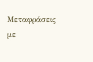Μεταφράσεις με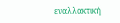εναλλακτική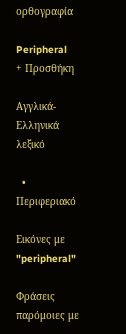ορθογραφία

Peripheral
+ Προσθήκη

Αγγλικά-Ελληνικά λεξικό

  • Περιφεριακό

Εικόνες με "peripheral"

Φράσεις παρόμοιες με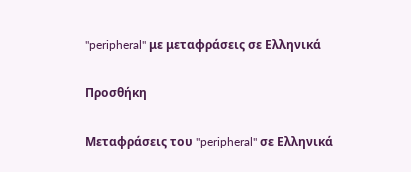"peripheral" με μεταφράσεις σε Ελληνικά

Προσθήκη

Μεταφράσεις του "peripheral" σε Ελληνικά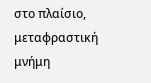στο πλαίσιο, μεταφραστική μνήμη